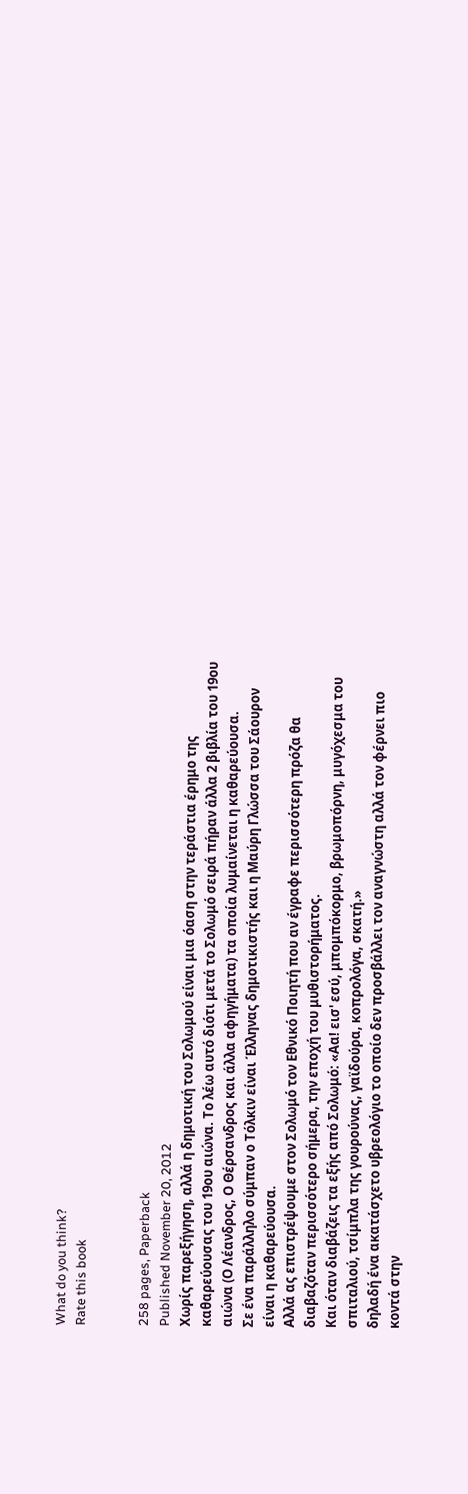What do you think?
Rate this book


258 pages, Paperback
Published November 20, 2012
Χωρίς παρεξήγηση, αλλά η δημοτική του Σολωμού είναι μια όαση στην τεράστια έρημο της καθαρεύουσας του 19ου αιώνα. Το λέω αυτό διότι μετά το Σολωμό σειρά πήραν άλλα 2 βιβλία του 19ου αιώνα (Ο Λέανδρος, Ο Θέρσανδρος και άλλα αφηγήματα) τα οποία λυμαίνεται η καθαρεύουσα.
Σε ένα παράλληλο σύμπαν ο Τόλκιν είναι Έλληνας δημοτικιστής και η Μαύρη Γλώσσα του Σάουρον είναι η καθαρεύουσα.
Αλλά ας επιστρέψουμε στον Σολωμό τον Εθνικό Ποιητή που αν έγραφε περισσότερη πρόζα θα διαβαζόταν περισσότερο σήμερα, την εποχή του μυθιστορήματος.
Και όταν διαβάζεις τα εξής από Σολωμό: «Αα! εισ' εσύ, μπομπόκορμο, βρωμοπόρνη, μυγόχεσμα του σπιταλιού, τσίμπλα της γουρούνας, γαϊδούρα, κοπρολόγα, σκατή.»
δηλαδή ένα ακατάσχετο υβρεολόγιο το οποίο δεν προσβάλλει τον αναγνώστη αλλά τον φέρνει πιο κοντά στην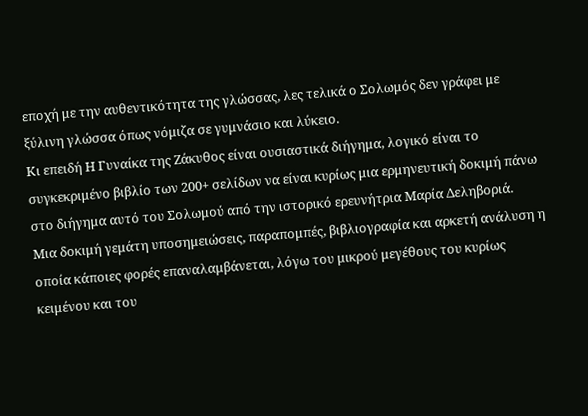εποχή με την αυθεντικότητα της γλώσσας, λες τελικά ο Σολωμός δεν γράφει με ξύλινη γλώσσα όπως νόμιζα σε γυμνάσιο και λύκειο.
Κι επειδή Η Γυναίκα της Ζάκυθος είναι ουσιαστικά διήγημα, λογικό είναι το συγκεκριμένο βιβλίο των 200+ σελίδων να είναι κυρίως μια ερμηνευτική δοκιμή πάνω στο διήγημα αυτό του Σολωμού από την ιστορικό ερευνήτρια Μαρία Δεληβοριά.
Μια δοκιμή γεμάτη υποσημειώσεις, παραπομπές, βιβλιογραφία και αρκετή ανάλυση η οποία κάποιες φορές επαναλαμβάνεται, λόγω του μικρού μεγέθους του κυρίως κειμένου και του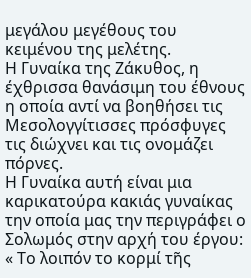μεγάλου μεγέθους του κειμένου της μελέτης.
Η Γυναίκα της Ζάκυθος, η έχθρισσα θανάσιμη του έθνους η οποία αντί να βοηθήσει τις Μεσολογγίτισσες πρόσφυγες τις διώχνει και τις ονομάζει πόρνες.
Η Γυναίκα αυτή είναι μια καρικατούρα κακιάς γυναίκας την οποία μας την περιγράφει ο Σολωμός στην αρχή του έργου:
« Το λοιπόν το κορμί τῆς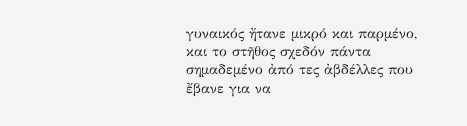γυναικός ἤτανε μικρό και παρμένο, και το στῆθος σχεδόν πάντα σημαδεμένο ἀπό τες ἀβδέλλες που ἔβανε για να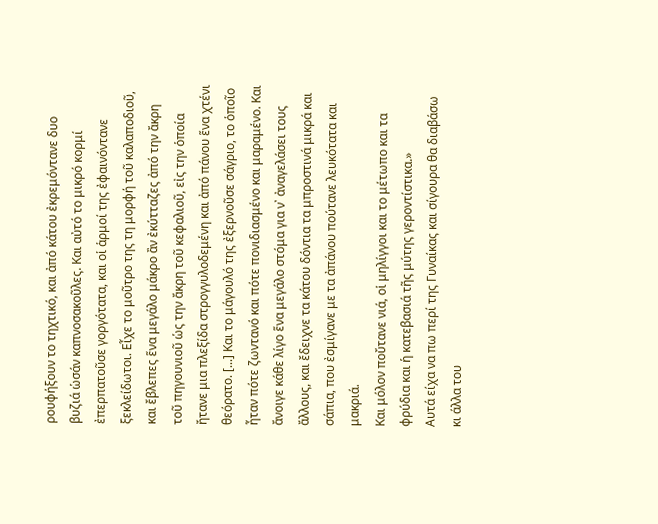ρουφήξουν το τηχτικό, και ἀπό κάτου ἐκρεμόντανε δυο βυζιά ὡσάν καπνοσακοῦλες. Και αὐτό το μικρό κορμί ἐπερπατοῦσε γοργότατα, και οἱ ἁρμοί της ἐφαινόντανε ξεκλείδωτοι. Εἶχε το μοῦτρο της τη μορφή τοῦ καλαποδιοῦ, και ἔβλεπες ἕνα μεγάλο μάκρο ἂν ἐκύτταζες ἀπό την ἄκρη τοῦ πηγουνιοῦ ὡς την ἄκρη τοῦ κεφαλιοῦ, εἰς την ὁποία ἤτανε μια πλεξίδα στρογγυλοδεμένη και ἀπό πάνου ἕνα χτένι θεόρατο. [...] Και το μάγουλό της ἐξερνοῦσε σάγριο, το ὁποῖο ἦταν πότε ζωντανό και πότε πονιδιασμένο και μαραμένο. Και ἄνοιγε κάθε λίγο ἕνα μεγάλο στόμα για ν᾿ ἀναγελάσει τους ἄλλους, και ἔδειχνε τα κάτου δόντια τα μπροστινά μικρά και σάπια, που ἐσμίγανε με τα ἀπάνου πούτανε λευκότατα και μακριά.
Και μόλον ποὔτανε νιά, οἱ μηλίγγοι και το μέτωπο και τα φρύδια και ἡ κατεβασιά τῆς μύτης γεροντίστικα.»
Αυτά είχα να πω περί της Γυναίκας και σίγουρα θα διαβάσω κι άλλα του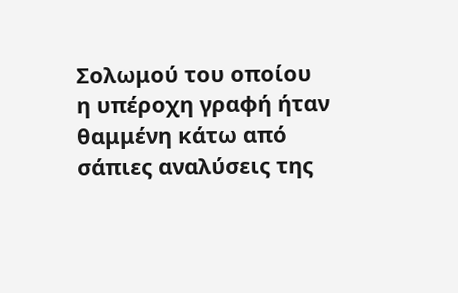Σολωμού του οποίου η υπέροχη γραφή ήταν θαμμένη κάτω από σάπιες αναλύσεις της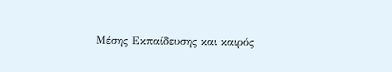Μέσης Εκπαίδευσης και καιρός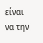είναι να την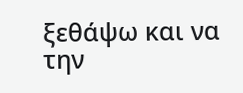ξεθάψω και να την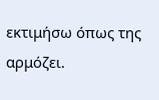εκτιμήσω όπως της αρμόζει.